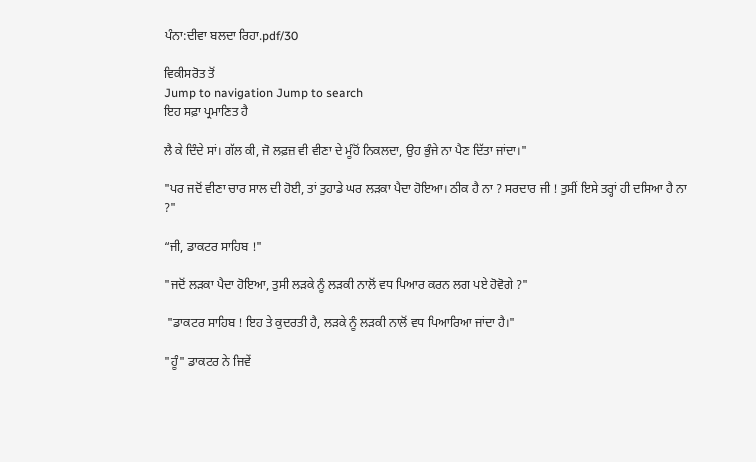ਪੰਨਾ:ਦੀਵਾ ਬਲਦਾ ਰਿਹਾ.pdf/30

ਵਿਕੀਸਰੋਤ ਤੋਂ
Jump to navigation Jump to search
ਇਹ ਸਫ਼ਾ ਪ੍ਰਮਾਣਿਤ ਹੈ

ਲੈ ਕੇ ਦਿੰਦੇ ਸਾਂ। ਗੱਲ ਕੀ, ਜੋ ਲਫ਼ਜ਼ ਵੀ ਵੀਣਾ ਦੇ ਮੂੰਹੋਂ ਨਿਕਲਦਾ, ਉਹ ਭੁੰਜੇ ਨਾ ਪੈਣ ਦਿੱਤਾ ਜਾਂਦਾ।"

"ਪਰ ਜਦੋਂ ਵੀਣਾ ਚਾਰ ਸਾਲ ਦੀ ਹੋਈ, ਤਾਂ ਤੁਹਾਡੇ ਘਰ ਲੜਕਾ ਪੈਦਾ ਹੋਇਆ। ਠੀਕ ਹੈ ਨਾ ? ਸਰਦਾਰ ਜੀ ! ਤੁਸੀਂ ਇਸੇ ਤਰ੍ਹਾਂ ਹੀ ਦਸਿਆ ਹੈ ਨਾ ?"

“ਜੀ, ਡਾਕਟਰ ਸਾਹਿਬ !"

"ਜਦੋਂ ਲੜਕਾ ਪੈਦਾ ਹੋਇਆ, ਤੁਸੀ ਲੜਕੇ ਨੂੰ ਲੜਕੀ ਨਾਲੋਂ ਵਧ ਪਿਆਰ ਕਰਨ ਲਗ ਪਏ ਹੋਵੋਗੇ ?"

 "ਡਾਕਟਰ ਸਾਹਿਬ ! ਇਹ ਤੇ ਕੁਦਰਤੀ ਹੈ, ਲੜਕੇ ਨੂੰ ਲੜਕੀ ਨਾਲੋਂ ਵਧ ਪਿਆਰਿਆ ਜਾਂਦਾ ਹੈ।"

"ਹੂੰ" ਡਾਕਟਰ ਨੇ ਜਿਵੇਂ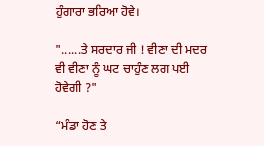ਹੁੰਗਾਰਾ ਭਰਿਆ ਹੋਵੇ।

"......ਤੇ ਸਰਦਾਰ ਜੀ ! ਵੀਣਾ ਦੀ ਮਦਰ ਵੀ ਵੀਣਾ ਨੂੰ ਘਟ ਚਾਹੁੰਣ ਲਗ ਪਈ ਹੋਵੇਗੀ ?"

“ਮੰਡਾ ਹੋਣ ਤੇ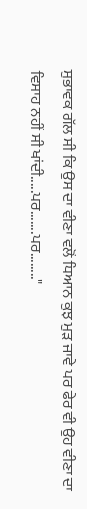ਸੁਭਾਵਕ ਗੱਲ ਸੀ ਕਿ ਉਸ ਦਾ ਵੀਣਾ ਵਲੋਂ ਧਿਆਨ ਕੁਝ ਮੁੜ ਜਾਵੇ ਪਰ ਫੇਰ ਵੀ ਉਹ ਵੀਣਾ ਦਾ ਵਿਸਾਹ ਨਹੀਂ ਸੀ ਖਾਂਦੀ.....ਪਰ.......ਪਰ........"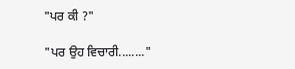"ਪਰ ਕੀ ?"

"ਪਰ ਉਹ ਵਿਚਾਰੀ........"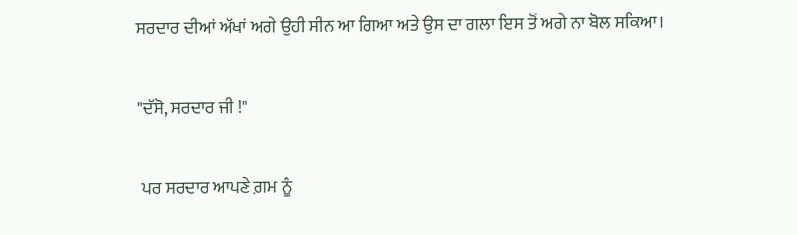ਸਰਦਾਰ ਦੀਆਂ ਅੱਖਾਂ ਅਗੇ ਉਹੀ ਸੀਨ ਆ ਗਿਆ ਅਤੇ ਉਸ ਦਾ ਗਲਾ ਇਸ ਤੋਂ ਅਗੇ ਨਾ ਬੋਲ ਸਕਿਆ।

"ਦੱਸੋ, ਸਰਦਾਰ ਜੀ !"

 ਪਰ ਸਰਦਾਰ ਆਪਣੇ ਗ਼ਮ ਨੂੰ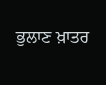ਭੁਲਾਣ ਖ਼ਾਤਰ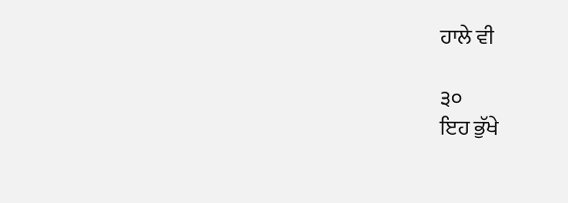ਹਾਲੇ ਵੀ

੩੦
ਇਹ ਭੁੱਖੇ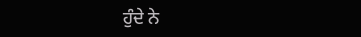ਹੁੰਦੇ ਨੇ